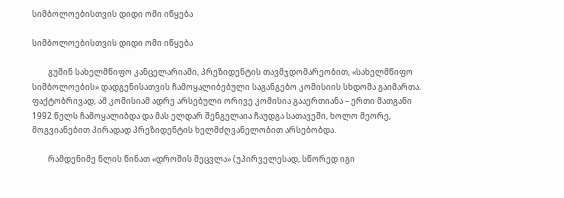სიმბოლოებისთვის დიდი ომი იწყება

სიმბოლოებისთვის დიდი ომი იწყება

        გუშინ სახელმწიფო კანცელარიაში, პრეზიდენტის თავმჯდომარეობით, «სახელმწიფო სიმბოლოების» დადგენისათვის ჩამოყალიბებული საგანგებო კომისიის სხდომა გაიმართა. ფაქტობრივად, ამ კომისიამ ადრე არსებული ორივე კომისია გააერთიანა – ერთი მათგანი 1992 წელს ჩამოყალიბდა და მას ელდარ შენგელაია ჩაუდგა სათავეში, ხოლო მეორე, მოგვიანებით პირადად პრეზიდენტის ხელმძღვანელობით არსებობდა.

        რამდენიმე წლის წინათ «დროშის შეცვლა» (უპირველესად, სწორედ იგი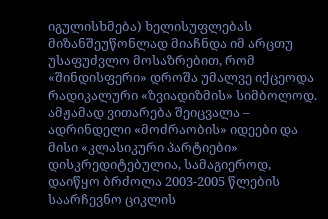იგულისხმება) ხელისუფლებას მიზანშეუწონლად მიაჩნდა იმ არცთუ უსაფუძვლო მოსაზრებით, რომ «შინდისფერი» დროშა უმალვე იქცეოდა რადიკალური «ზვიადიზმის» სიმბოლოდ. ამჟამად ვითარება შეიცვალა – ადრინდელი «მოძრაობის» იდეები და მისი «კლასიკური პარტიები» დისკრედიტებულია, სამაგიეროდ, დაიწყო ბრძოლა 2003-2005 წლების საარჩევნო ციკლის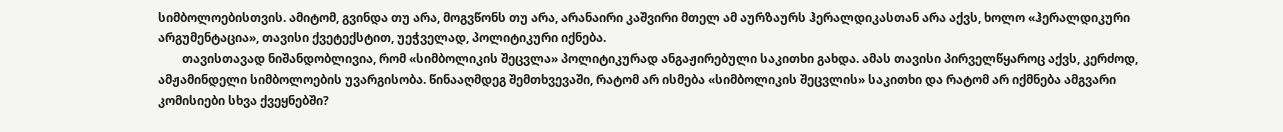სიმბოლოებისთვის. ამიტომ, გვინდა თუ არა, მოგვწონს თუ არა, არანაირი კაშვირი მთელ ამ აურზაურს ჰერალდიკასთან არა აქვს, ხოლო «ჰერალდიკური არგუმენტაცია», თავისი ქვეტექსტით, უეჭველად, პოლიტიკური იქნება.
        თავისთავად ნიშანდობლივია, რომ «სიმბოლიკის შეცვლა» პოლიტიკურად ანგაჟირებული საკითხი გახდა. ამას თავისი პირველწყაროც აქვს, კერძოდ, ამჟამინდელი სიმბოლოების უვარგისობა. წინააღმდეგ შემთხვევაში, რატომ არ ისმება «სიმბოლიკის შეცვლის» საკითხი და რატომ არ იქმნება ამგვარი კომისიები სხვა ქვეყნებში?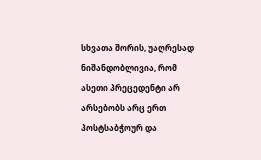სხვათა შორის, უაღრესად ნიშანდობლივია, რომ ასეთი პრეცედენტი არ არსებობს არც ერთ პოსტსაბჭოურ და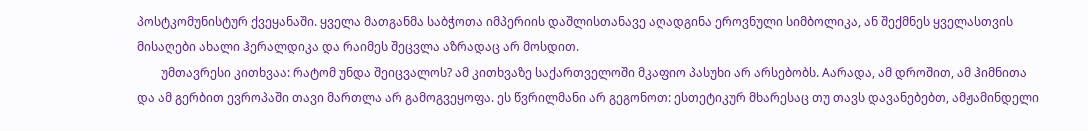პოსტკომუნისტურ ქვეყანაში. ყველა მათგანმა საბჭოთა იმპერიის დაშლისთანავე აღადგინა ეროვნული სიმბოლიკა, ან შექმნეს ყველასთვის მისაღები ახალი ჰერალდიკა და რაიმეს შეცვლა აზრადაც არ მოსდით.
        უმთავრესი კითხვაა: რატომ უნდა შეიცვალოს? ამ კითხვაზე საქართველოში მკაფიო პასუხი არ არსებობს. Aარადა, ამ დროშით, ამ ჰიმნითა და ამ გერბით ევროპაში თავი მართლა არ გამოგვეყოფა. ეს წვრილმანი არ გეგონოთ: ესთეტიკურ მხარესაც თუ თავს დავანებებთ, ამჟამინდელი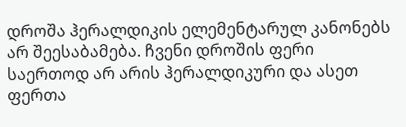დროშა ჰერალდიკის ელემენტარულ კანონებს არ შეესაბამება. ჩვენი დროშის ფერი საერთოდ არ არის ჰერალდიკური და ასეთ ფერთა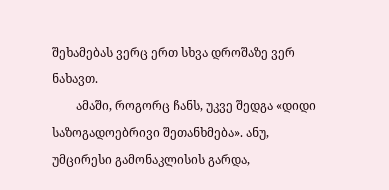შეხამებას ვერც ერთ სხვა დროშაზე ვერ ნახავთ.
        ამაში, როგორც ჩანს, უკვე შედგა «დიდი საზოგადოებრივი შეთანხმება». ანუ, უმცირესი გამონაკლისის გარდა,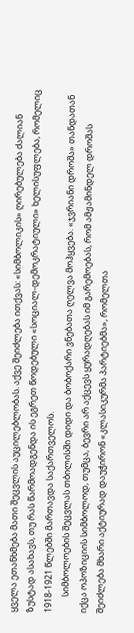ყველა ეთანხმება მათი შეცვლის აუცილებლობას. აქვე შეიძლება ითქვას: «სიმბოლიკის» ღირებულება ძალიან ზუსტად ასახავს, თუ რას წარმოადგენდა ის ეგრეთ წოდებული «სოციალ-დემოკრატიული» ხელისუფლება, რომელიც 1918-1921 წლებში მართავდა საქართველოს.
        სიმბოლოების შეცვლას თბილისში დიდი და ბობოქარი ვნებათა ღელვა მოჰყვება. «ჯვრიანი დროშა» თანდათან იქცა ოპოზიციის სიმბოლოდ, თუმცა, ბევრი არ აქცევს ყურადღებას იმ გარემოებას, რომ ამჟამინდელ დროშას შეიძლება მხარი აქტიურად დაუჭირონ «კლასიკურმა პარტიებმა», რომელთა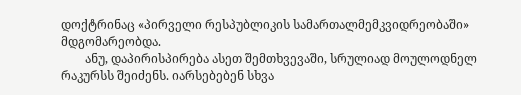დოქტრინაც «პირველი რესპუბლიკის სამართალმემკვიდრეობაში» მდგომარეობდა.
        ანუ, დაპირისპირება ასეთ შემთხვევაში, სრულიად მოულოდნელ რაკურსს შეიძენს. იარსებებენ სხვა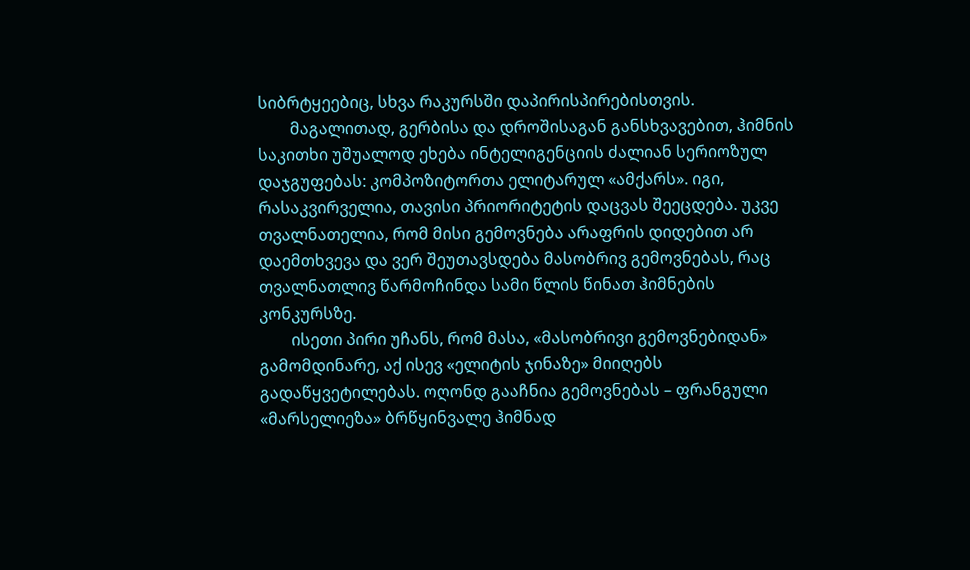სიბრტყეებიც, სხვა რაკურსში დაპირისპირებისთვის.
        მაგალითად, გერბისა და დროშისაგან განსხვავებით, ჰიმნის საკითხი უშუალოდ ეხება ინტელიგენციის ძალიან სერიოზულ დაჯგუფებას: კომპოზიტორთა ელიტარულ «ამქარს». იგი, რასაკვირველია, თავისი პრიორიტეტის დაცვას შეეცდება. უკვე თვალნათელია, რომ მისი გემოვნება არაფრის დიდებით არ დაემთხვევა და ვერ შეუთავსდება მასობრივ გემოვნებას, რაც თვალნათლივ წარმოჩინდა სამი წლის წინათ ჰიმნების კონკურსზე.
        ისეთი პირი უჩანს, რომ მასა, «მასობრივი გემოვნებიდან» გამომდინარე, აქ ისევ «ელიტის ჯინაზე» მიიღებს გადაწყვეტილებას. ოღონდ გააჩნია გემოვნებას – ფრანგული «მარსელიეზა» ბრწყინვალე ჰიმნად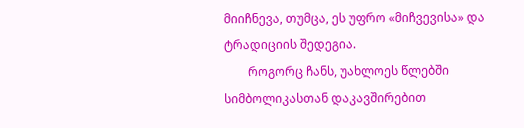მიიჩნევა, თუმცა, ეს უფრო «მიჩვევისა» და ტრადიციის შედეგია.
        როგორც ჩანს, უახლოეს წლებში სიმბოლიკასთან დაკავშირებით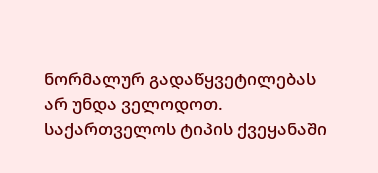ნორმალურ გადაწყვეტილებას არ უნდა ველოდოთ. საქართველოს ტიპის ქვეყანაში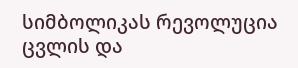სიმბოლიკას რევოლუცია ცვლის და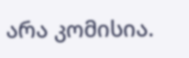არა კომისია.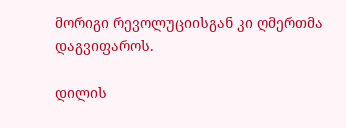მორიგი რევოლუციისგან კი ღმერთმა დაგვიფაროს.

დილის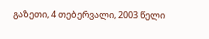გაზეთი, 4 თებერვალი, 2003 წელი